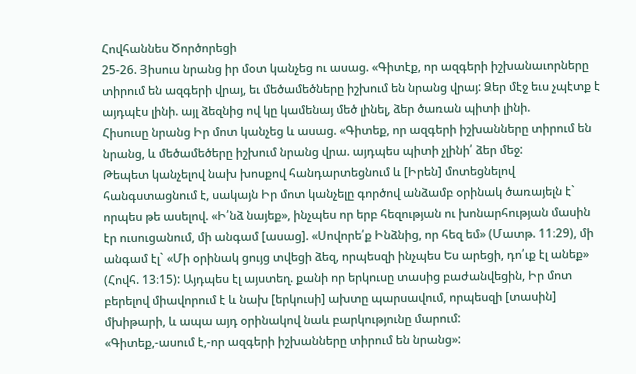Հովհաննես Ծործորեցի
25-26. Յիսուս նրանց իր մօտ կանչեց ու ասաց. «Գիտէք, որ ազգերի իշխանաւորները տիրում են ազգերի վրայ, եւ մեծամեծները իշխում են նրանց վրայ: Ձեր մէջ եւս չպէտք է այդպէս լինի. այլ ձեզնից ով կը կամենայ մեծ լինել, ձեր ծառան պիտի լինի.
Հիսուսը նրանց Իր մոտ կանչեց և ասաց. «Գիտեք, որ ազգերի իշխանները տիրում են նրանց, և մեծամեծերը իշխում նրանց վրա. այդպես պիտի չլինի՛ ձեր մեջ:
Թեպետ կանչելով նախ խոսքով հանդարտեցնում և [Իրեն] մոտեցնելով հանգստացնում է, սակայն Իր մոտ կանչելը գործով անձամբ օրինակ ծառայելն է` որպես թե ասելով. «Ի՛նձ նայեք», ինչպես որ երբ հեզության ու խոնարհության մասին էր ուսուցանում, մի անգամ [ասաց]. «Սովորե՛ք Ինձնից, որ հեզ եմ» (Մատթ. 11։29), մի անգամ էլ` «Մի օրինակ ցույց տվեցի ձեզ, որպեսզի ինչպես Ես արեցի, դո՛ւք էլ անեք» (Հովհ. 13։15): Այդպես էլ այստեղ. քանի որ երկուսը տասից բաժանվեցին, Իր մոտ բերելով միավորում է և նախ [երկուսի] ախտը պարսավում, որպեսզի [տասին] մխիթարի, և ապա այդ օրինակով նաև բարկությունը մարում:
«Գիտեք,-ասում է,-որ ազգերի իշխանները տիրում են նրանց»: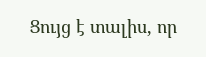Ցույց է տալիս, որ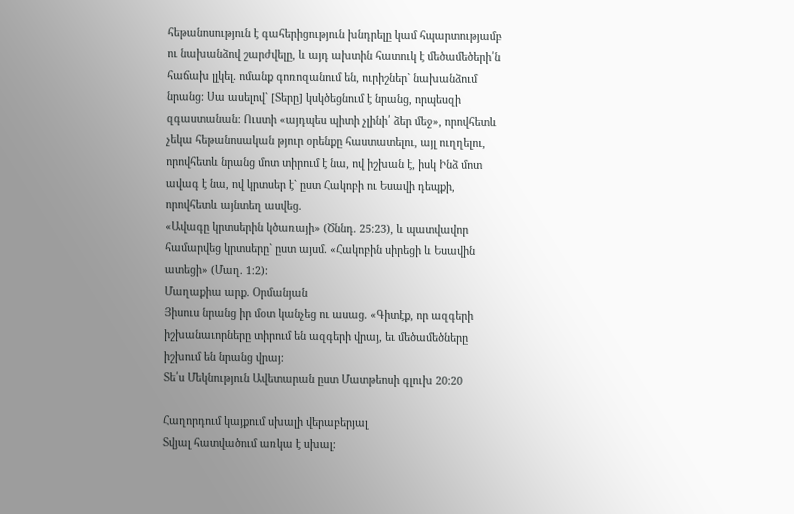հեթանոսություն է գահերիցություն խնդրելը կամ հպարտությամբ ու նախանձով շարժվելը, և այդ ախտին հատուկ է մեծամեծերի՛ն հաճախ լլկել. ոմանք գոռոզանում են, ուրիշներ` նախանձում նրանց: Սա ասելով` [Տերը] կսկծեցնում է նրանց, որպեսզի զգաստանան: Ուստի «այդպես պիտի չլինի՛ ձեր մեջ», որովհետև չեկա հեթանոսական թյուր օրենքը հաստատելու, այլ ուղղելու, որովհետև նրանց մոտ տիրում է նա, ով իշխան է, իսկ Ինձ մոտ ավագ է նա, ով կրտսեր է` ըստ Հակոբի ու Եսավի դեպքի, որովհետև այնտեղ ասվեց.
«Ավագը կրտսերին կծառայի» (Ծննդ. 25։23), և պատվավոր համարվեց կրտսերը` ըստ այսմ. «Հակոբին սիրեցի և Եսավին ատեցի» (Մաղ. 1։2):
Մաղաքիա արք. Օրմանյան
Յիսուս նրանց իր մօտ կանչեց ու ասաց. «Գիտէք, որ ազգերի իշխանաւորները տիրում են ազգերի վրայ, եւ մեծամեծները իշխում են նրանց վրայ:
Տե՛ս Մեկնություն Ավետարան ըստ Մատթեոսի գլուխ 20:20

Հաղորդում կայքում սխալի վերաբերյալ
Տվյալ հատվածում առկա է սխալ: